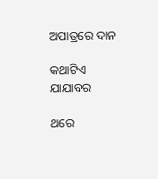ଅପାତ୍ରରେ ଦାନ

କଥାଟିଏ ଯାଯାବର

ଥରେ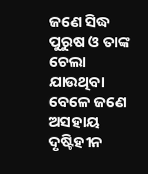ଜଣେ ସିଦ୍ଧ ପୁରୁଷ ଓ ତାଙ୍କ ଚେଲା ଯାଉଥିବା ବେଳେ ଜଣେ ଅସହାୟ ଦୃଷ୍ଟିହୀନ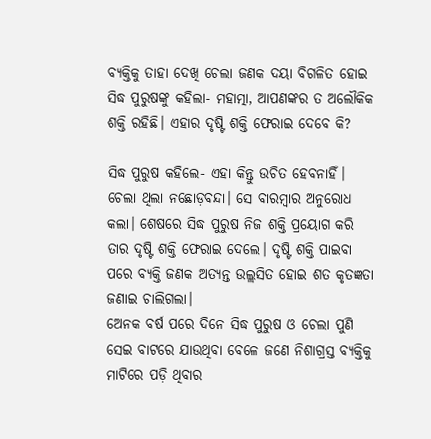ବ୍ୟକ୍ତିକୁ ତାହା ଦେଖି ଚେଲା ଜଣକ ଦୟା ବିଗଳିତ ହୋଇ ସିଦ୍ଧ ପୁରୁଷଙ୍କୁ କହିଲା- ମହାତ୍ମା, ଆପଣଙ୍କର ତ ଅଲୌକିକ ଶକ୍ତି ରହିଛି। ଏହାର ଦୃଷ୍ଟି ଶକ୍ତି ଫେରାଇ ଦେବେ କି?

ସିଦ୍ଧ ପୁରୁଷ କହିଲେ- ଏହା କିନ୍ତୁ ଉଚିତ ହେବନାହିଁ।
ଚେଲା ଥିଲା ନଛୋଡ଼ବନ୍ଦା। ସେ ବାରମ୍ବାର ଅନୁରୋଧ କଲା। ଶେଷରେ ସିଦ୍ଧ ପୁରୁଷ ନିଜ ଶକ୍ତି ପ୍ରୟୋଗ କରି ତାର ଦୃଷ୍ଟି ଶକ୍ତି ଫେରାଇ ଦେଲେ। ଦୃଷ୍ଟି ଶକ୍ତି ପାଇବା ପରେ ବ୍ୟକ୍ତି ଜଣକ ଅତ୍ୟନ୍ତ ଉଲ୍ଲସିତ ହୋଇ ଶତ କୃତଜ୍ଞତା ଜଣାଇ ଚାଲିଗଲା।
ଅ‌େନକ ବର୍ଷ ପରେ ଦିନେ ସିଦ୍ଧ ପୁରୁଷ ଓ ଚେଲା ପୁଣି ସେଇ ବାଟରେ ଯାଉଥିବା ବେଳେ ଜଣେ ନିଶାଗ୍ରସ୍ତ ବ୍ୟକ୍ତିକୁ ମାଟିରେ ପଡ଼ି ଥିବାର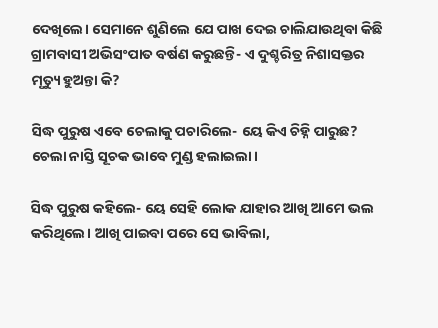ଦେଖିଲେ। ସେମାନେ ଶୁଣିଲେ ଯେ ପାଖ ଦେଇ ଚାଲିଯାଉଥିବା କିଛି ଗ୍ରାମବାସୀ ଅଭିସଂପାତ ବର୍ଷଣ କରୁଛନ୍ତି- ଏ ଦୁଶ୍ଚରିତ୍ର ନିଶାସକ୍ତର ମୃତ୍ୟୁ ହୁଅନ୍ତା କି?

ସିଦ୍ଧ ପୁରୁଷ ଏବେ ଚେଲାକୁ ପଚାରିଲେ- ୟେ କିଏ ଚିହ୍ନି ପାରୁଛ?
ଚେଲା ନାସ୍ତି ସୂଚକ ଭାବେ ମୁଣ୍ଡ ହଲାଇଲା।

ସିଦ୍ଧ ପୁରୁଷ କହିଲେ- ୟେ ସେହି ଲୋକ ଯାହାର ଆଖି ଆମେ ଭଲ କରିଥିଲେ। ଆଖି ପାଇବା ପରେ ସେ ଭାବିଲା,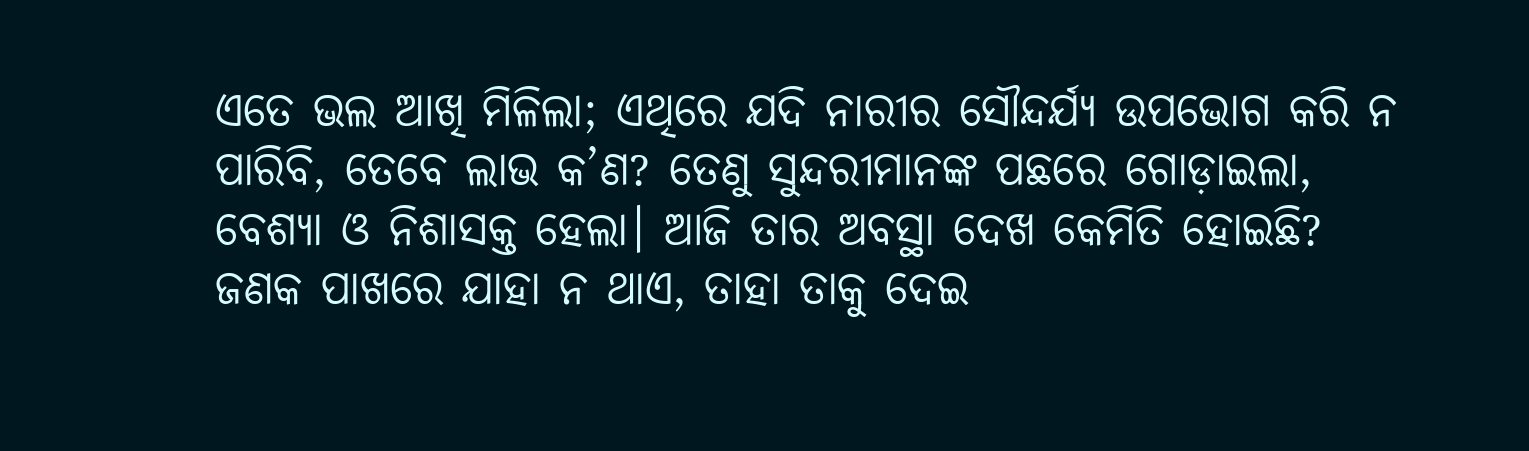ଏତେ ଭଲ ଆଖି ମିଳିଲା; ଏଥିରେ ଯଦି ନାରୀର ସୌନ୍ଦର୍ଯ୍ୟ ଉପଭୋଗ କରି ନ ପାରିବି, ତେବେ ଲାଭ କ’ଣ? ତେଣୁ ସୁନ୍ଦରୀମାନଙ୍କ ପଛରେ ଗୋଡ଼ାଇଲା, ବେଶ୍ୟା ଓ ନିଶାସକ୍ତ ହେଲା। ଆଜି ତାର ଅବସ୍ଥା ଦେଖ କେମିତି ହୋଇଛି? ଜଣକ ପାଖରେ ଯାହା ନ ଥାଏ, ତାହା ତାକୁ ଦେଇ‌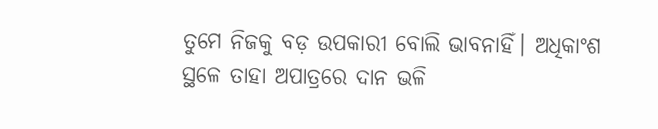ତୁମେ ନିଜକୁ ବଡ଼ ଉପକାରୀ ବୋଲି ଭାବନାହିଁ। ଅଧିକାଂଶ ସ୍ଥଳେ ତାହା ଅପାତ୍ରରେ ଦାନ ଭଳି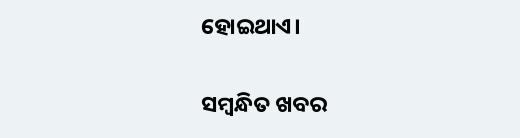ହୋଇଥାଏ।

ସମ୍ବନ୍ଧିତ ଖବର